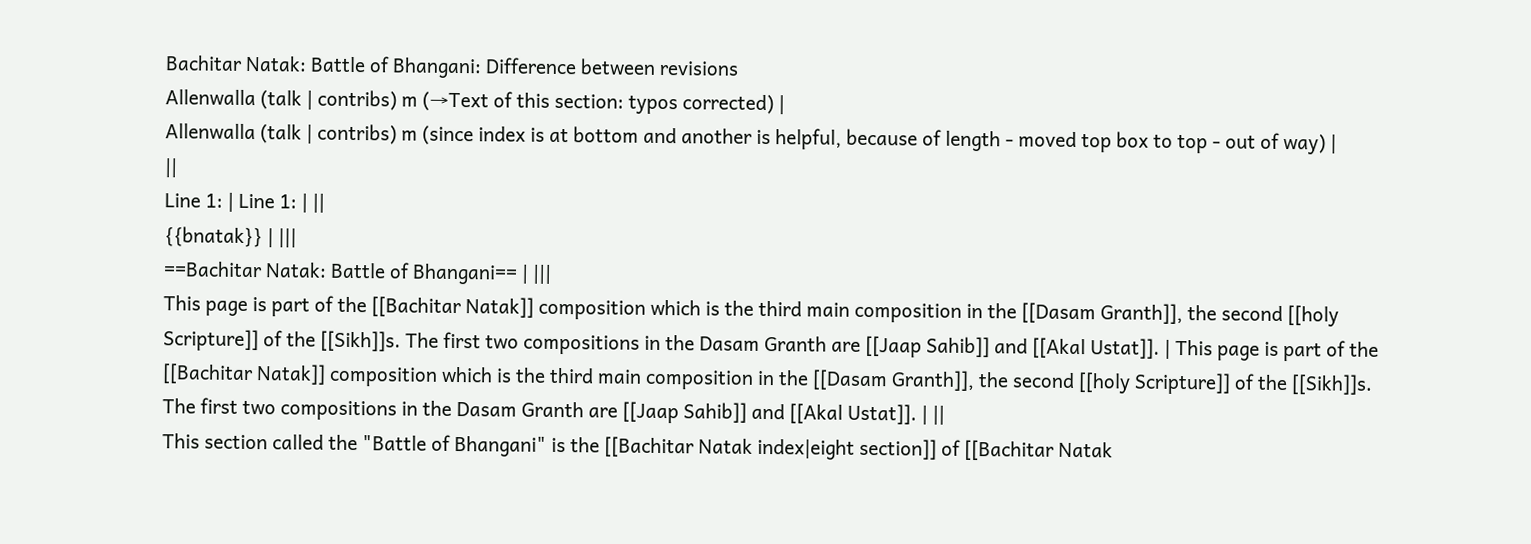Bachitar Natak: Battle of Bhangani: Difference between revisions
Allenwalla (talk | contribs) m (→Text of this section: typos corrected) |
Allenwalla (talk | contribs) m (since index is at bottom and another is helpful, because of length - moved top box to top - out of way) |
||
Line 1: | Line 1: | ||
{{bnatak}} | |||
==Bachitar Natak: Battle of Bhangani== | |||
This page is part of the [[Bachitar Natak]] composition which is the third main composition in the [[Dasam Granth]], the second [[holy Scripture]] of the [[Sikh]]s. The first two compositions in the Dasam Granth are [[Jaap Sahib]] and [[Akal Ustat]]. | This page is part of the [[Bachitar Natak]] composition which is the third main composition in the [[Dasam Granth]], the second [[holy Scripture]] of the [[Sikh]]s. The first two compositions in the Dasam Granth are [[Jaap Sahib]] and [[Akal Ustat]]. | ||
This section called the "Battle of Bhangani" is the [[Bachitar Natak index|eight section]] of [[Bachitar Natak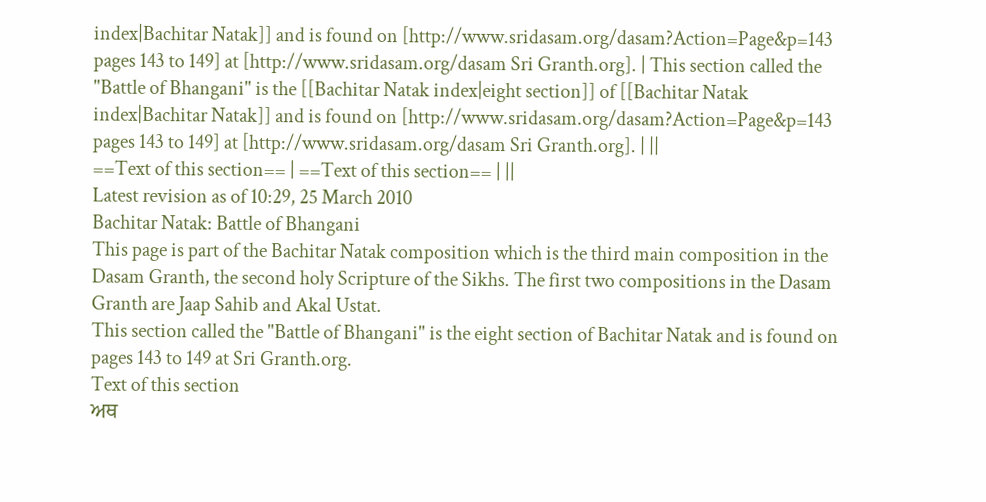index|Bachitar Natak]] and is found on [http://www.sridasam.org/dasam?Action=Page&p=143 pages 143 to 149] at [http://www.sridasam.org/dasam Sri Granth.org]. | This section called the "Battle of Bhangani" is the [[Bachitar Natak index|eight section]] of [[Bachitar Natak index|Bachitar Natak]] and is found on [http://www.sridasam.org/dasam?Action=Page&p=143 pages 143 to 149] at [http://www.sridasam.org/dasam Sri Granth.org]. | ||
==Text of this section== | ==Text of this section== | ||
Latest revision as of 10:29, 25 March 2010
Bachitar Natak: Battle of Bhangani
This page is part of the Bachitar Natak composition which is the third main composition in the Dasam Granth, the second holy Scripture of the Sikhs. The first two compositions in the Dasam Granth are Jaap Sahib and Akal Ustat.
This section called the "Battle of Bhangani" is the eight section of Bachitar Natak and is found on pages 143 to 149 at Sri Granth.org.
Text of this section
ਅਥ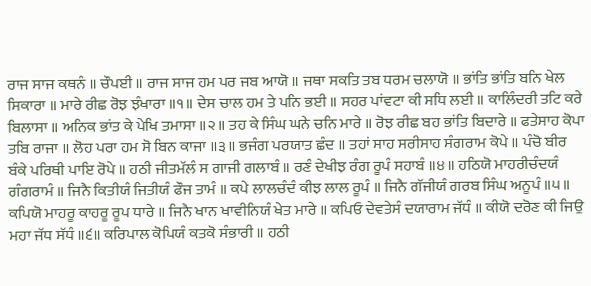ਰਾਜ ਸਾਜ ਕਥਨੰ ॥ ਚੌਪਈ ॥ ਰਾਜ ਸਾਜ ਹਮ ਪਰ ਜਬ ਆਯੋ ॥ ਜਥਾ ਸਕਤਿ ਤਬ ਧਰਮ ਚਲਾਯੋ ॥ ਭਾਂਤਿ ਭਾਂਤਿ ਬਨਿ ਖੇਲ ਸਿਕਾਰਾ ॥ ਮਾਰੇ ਰੀਛ ਰੋਝ ਝੰਖਾਰਾ ॥੧॥ ਦੇਸ ਚਾਲ ਹਮ ਤੇ ਪਨਿ ਭਈ ॥ ਸਹਰ ਪਾਂਵਟਾ ਕੀ ਸਧਿ ਲਈ ॥ ਕਾਲਿੰਦਰੀ ਤਟਿ ਕਰੇ ਬਿਲਾਸਾ ॥ ਅਨਿਕ ਭਾਂਤ ਕੇ ਪੇਖਿ ਤਮਾਸਾ ॥੨॥ ਤਹ ਕੇ ਸਿੰਘ ਘਨੇ ਚਨਿ ਮਾਰੇ ॥ ਰੋਝ ਰੀਛ ਬਹ ਭਾਂਤਿ ਬਿਦਾਰੇ ॥ ਫਤੇਸਾਹ ਕੋਪਾ ਤਬਿ ਰਾਜਾ ॥ ਲੋਹ ਪਰਾ ਹਮ ਸੋ ਬਿਨ ਕਾਜਾ ॥੩॥ ਭਜੰਗ ਪਰਯਾਤ ਛੰਦ ॥ ਤਹਾਂ ਸਾਹ ਸਰੀਸਾਹ ਸੰਗਰਾਮ ਕੋਪੇ ॥ ਪੰਚੋ ਬੀਰ ਬੰਕੇ ਪਰਿਥੀ ਪਾਇ ਰੋਪੇ ॥ ਹਠੀ ਜੀਤਮੱਲੰ ਸ ਗਾਜੀ ਗਲਾਬੰ ॥ ਰਣੰ ਦੇਖੀਝ ਰੰਗ ਰੂਪੰ ਸਹਾਬੰ ॥੪॥ ਹਠਿਯੋ ਮਾਹਰੀਚੰਦਯੰ ਗੰਗਰਾਮੰ ॥ ਜਿਨੈ ਕਿਤੀਯੰ ਜਿਤੀਯੰ ਫੌਜ ਤਾਮੰ ॥ ਕਪੇ ਲਾਲਚੰਦੰ ਕੀਝ ਲਾਲ ਰੂਪੰ ॥ ਜਿਨੈ ਗੱਜੀਯੰ ਗਰਬ ਸਿੰਘ ਅਨੂਪੰ ॥੫॥ ਕਪਿਯੋ ਮਾਹਰੂ ਕਾਹਰੂ ਰੂਪ ਧਾਰੇ ॥ ਜਿਨੈ ਖਾਨ ਖਾਵੀਨਿਯੰ ਖੇਤ ਮਾਰੇ ॥ ਕਪਿਓ ਦੇਵਤੇਸੰ ਦਯਾਰਾਮ ਜੱਧੰ ॥ ਕੀਯੋ ਦਰੋਣ ਕੀ ਜਿਉ ਮਹਾ ਜੱਧ ਸੱਧੰ ॥੬॥ ਕਰਿਪਾਲ ਕੋਪਿਯੰ ਕਤਕੋ ਸੰਭਾਰੀ ॥ ਹਠੀ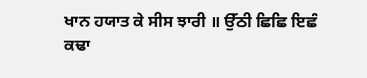ਖਾਨ ਹਯਾਤ ਕੇ ਸੀਸ ਝਾਰੀ ॥ ਉੱਠੀ ਛਿਛਿ ਇਛੰ ਕਢਾ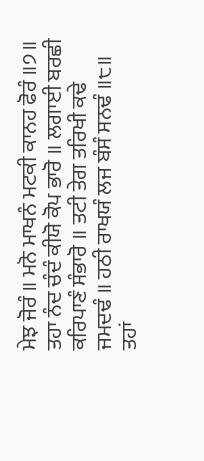ਮੇਝ ਜੋਰੰ ॥ ਮਨੋ ਮਾਖਨੰ ਮਟਕੀ ਕਾਨਹ ਫੋਰੰ ॥੭॥ ਤਹਾ ਨੰਦ ਚੰਦੰ ਕੀਯੋ ਕੋਪ ਭਾਰੋ ॥ ਲਗਾਈ ਬਰਛੀ ਕਰਿਪਾਣੰ ਸੰਭਾਰੋ ॥ ਤਟੀ ਤੇਗ ਤਰਿਖੀ ਕਢੇ ਜਮਦਢੰ ॥ ਹਠੀ ਰਾਖਯੰ ਲਜ ਬੰਸੰ ਸਨਢੰ ॥੮॥ ਤਹਾਂ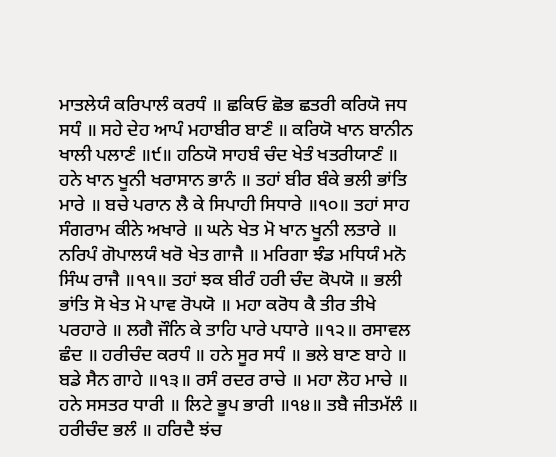ਮਾਤਲੇਯੰ ਕਰਿਪਾਲੰ ਕਰਧੰ ॥ ਛਕਿਓ ਛੋਭ ਛਤਰੀ ਕਰਿਯੋ ਜਧ ਸਧੰ ॥ ਸਹੇ ਦੇਹ ਆਪੰ ਮਹਾਬੀਰ ਬਾਣੰ ॥ ਕਰਿਯੋ ਖਾਨ ਬਾਨੀਨ ਖਾਲੀ ਪਲਾਣੰ ॥੯॥ ਹਠਿਯੋ ਸਾਹਬੰ ਚੰਦ ਖੇਤੰ ਖਤਰੀਯਾਣੰ ॥ ਹਨੇ ਖਾਨ ਖੂਨੀ ਖਰਾਸਾਨ ਭਾਨੰ ॥ ਤਹਾਂ ਬੀਰ ਬੰਕੇ ਭਲੀ ਭਾਂਤਿ ਮਾਰੇ ॥ ਬਚੇ ਪਰਾਨ ਲੈ ਕੇ ਸਿਪਾਹੀ ਸਿਧਾਰੇ ॥੧੦॥ ਤਹਾਂ ਸਾਹ ਸੰਗਰਾਮ ਕੀਨੇ ਅਖਾਰੇ ॥ ਘਨੇ ਖੇਤ ਮੋ ਖਾਨ ਖੂਨੀ ਲਤਾਰੇ ॥ ਨਰਿਪੰ ਗੋਪਾਲਯੰ ਖਰੋ ਖੇਤ ਗਾਜੈ ॥ ਮਰਿਗਾ ਝੰਡ ਮਧਿਯੰ ਮਨੋ ਸਿੰਘ ਰਾਜੈ ॥੧੧॥ ਤਹਾਂ ਝਕ ਬੀਰੰ ਹਰੀ ਚੰਦ ਕੋਪਯੋ ॥ ਭਲੀ ਭਾਂਤਿ ਸੋ ਖੇਤ ਮੋ ਪਾਵ ਰੋਪਯੋ ॥ ਮਹਾ ਕਰੋਧ ਕੈ ਤੀਰ ਤੀਖੇ ਪਰਹਾਰੇ ॥ ਲਗੈ ਜੌਨਿ ਕੇ ਤਾਹਿ ਪਾਰੇ ਪਧਾਰੇ ॥੧੨॥ ਰਸਾਵਲ ਛੰਦ ॥ ਹਰੀਚੰਦ ਕਰਧੰ ॥ ਹਨੇ ਸੂਰ ਸਧੰ ॥ ਭਲੇ ਬਾਣ ਬਾਹੇ ॥ ਬਡੇ ਸੈਨ ਗਾਹੇ ॥੧੩॥ ਰਸੰ ਰਦਰ ਰਾਚੇ ॥ ਮਹਾ ਲੋਹ ਮਾਚੇ ॥ ਹਨੇ ਸਸਤਰ ਧਾਰੀ ॥ ਲਿਟੇ ਭੂਪ ਭਾਰੀ ॥੧੪॥ ਤਬੈ ਜੀਤਮੱਲੰ ॥ ਹਰੀਚੰਦ ਭਲੰ ॥ ਹਰਿਦੈ ਝਂਚ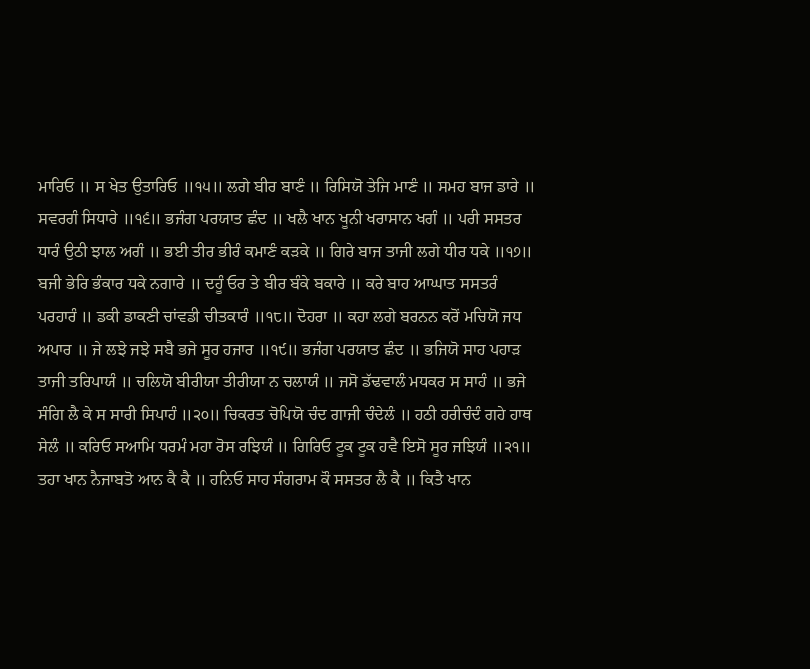ਮਾਰਿਓ ॥ ਸ ਖੇਤ ਉਤਾਰਿਓ ॥੧੫॥ ਲਗੇ ਬੀਰ ਬਾਣੰ ॥ ਰਿਸਿਯੋ ਤੇਜਿ ਮਾਣੰ ॥ ਸਮਹ ਬਾਜ ਡਾਰੇ ॥ ਸਵਰਗੰ ਸਿਧਾਰੇ ॥੧੬॥ ਭਜੰਗ ਪਰਯਾਤ ਛੰਦ ॥ ਖਲੈ ਖਾਨ ਖੂਨੀ ਖਰਾਸਾਨ ਖਗੰ ॥ ਪਰੀ ਸਸਤਰ ਧਾਰੰ ਉਠੀ ਝਾਲ ਅਗੰ ॥ ਭਈ ਤੀਰ ਭੀਰੰ ਕਮਾਣੰ ਕੜਕੇ ॥ ਗਿਰੇ ਬਾਜ ਤਾਜੀ ਲਗੇ ਧੀਰ ਧਕੇ ॥੧੭॥ ਬਜੀ ਭੇਰਿ ਭੰਕਾਰ ਧਕੇ ਨਗਾਰੇ ॥ ਦਹੂੰ ਓਰ ਤੇ ਬੀਰ ਬੰਕੇ ਬਕਾਰੇ ॥ ਕਰੇ ਬਾਹ ਆਘਾਤ ਸਸਤਰੰ ਪਰਹਾਰੰ ॥ ਡਕੀ ਡਾਕਣੀ ਚਾਂਵਡੀ ਚੀਤਕਾਰੰ ॥੧੮॥ ਦੋਹਰਾ ॥ ਕਹਾ ਲਗੇ ਬਰਨਨ ਕਰੋਂ ਮਚਿਯੋ ਜਧ ਅਪਾਰ ॥ ਜੇ ਲਝੇ ਜਝੇ ਸਬੈ ਭਜੇ ਸੂਰ ਹਜਾਰ ॥੧੯॥ ਭਜੰਗ ਪਰਯਾਤ ਛੰਦ ॥ ਭਜਿਯੋ ਸਾਹ ਪਹਾੜ ਤਾਜੀ ਤਰਿਪਾਯੰ ॥ ਚਲਿਯੋ ਬੀਰੀਯਾ ਤੀਰੀਯਾ ਨ ਚਲਾਯੰ ॥ ਜਸੋ ਡੱਢਵਾਲੰ ਮਧਕਰ ਸ ਸਾਹੰ ॥ ਭਜੇ ਸੰਗਿ ਲੈ ਕੇ ਸ ਸਾਰੀ ਸਿਪਾਹੰ ॥੨੦॥ ਚਿਕਰਤ ਚੋਪਿਯੋ ਚੰਦ ਗਾਜੀ ਚੰਦੇਲੰ ॥ ਹਠੀ ਹਰੀਚੰਦੰ ਗਹੇ ਹਾਥ ਸੇਲੰ ॥ ਕਰਿਓ ਸਆਮਿ ਧਰਮੰ ਮਹਾ ਰੋਸ ਰਝਿਯੰ ॥ ਗਿਰਿਓ ਟੂਕ ਟੂਕ ਹਵੈ ਇਸੋ ਸੂਰ ਜਝਿਯੰ ॥੨੧॥ ਤਹਾ ਖਾਨ ਨੈਜਾਬਤੋ ਆਨ ਕੈ ਕੈ ॥ ਹਨਿਓ ਸਾਹ ਸੰਗਰਾਮ ਕੌ ਸਸਤਰ ਲੈ ਕੈ ॥ ਕਿਤੈ ਖਾਨ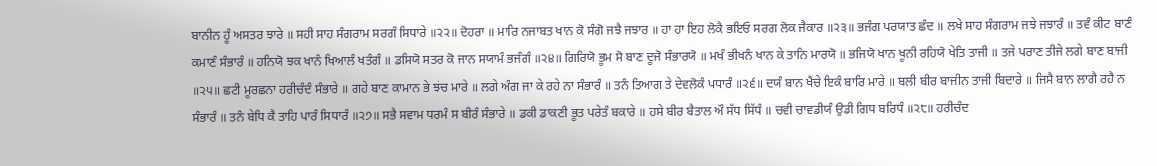ਬਾਨੀਨ ਹੂੰ ਅਸਤਰ ਝਾਰੇ ॥ ਸਹੀ ਸਾਹ ਸੰਗਰਾਮ ਸਰਗੰ ਸਿਧਾਰੇ ॥੨੨॥ ਦੋਹਰਾ ॥ ਮਾਰਿ ਨਜਾਬਤ ਖਾਨ ਕੋ ਸੰਗੋ ਜਝੈ ਜਝਾਰ ॥ ਹਾ ਹਾ ਇਹ ਲੋਕੈ ਭਇਓ ਸਰਗ ਲੋਕ ਜੈਕਾਰ ॥੨੩॥ ਭਜੰਗ ਪਰਯਾਤ ਛੰਦ ॥ ਲਖੇ ਸਾਹ ਸੰਗਰਾਮ ਜਝੇ ਜਝਾਰੰ ॥ ਤਵੰ ਕੀਟ ਬਾਣੰ ਕਮਾਣੰ ਸੰਭਾਰੰ ॥ ਹਨਿਯੋ ਝਕ ਖਾਨੰ ਖਿਆਲੰ ਖਤੰਗੰ ॥ ਡਸਿਯੋ ਸਤਰ ਕੋ ਜਾਨ ਸਯਾਮੰ ਭਜੰਗੰ ॥੨੪॥ ਗਿਰਿਯੋ ਭੂਮ ਸੋ ਬਾਣ ਦੂਜੋ ਸੰਭਾਰਯੋ ॥ ਮਖੰ ਭੀਖਨੰ ਖਾਨ ਕੇ ਤਾਨਿ ਮਾਰਯੋ ॥ ਭਜਿਯੋ ਖਾਨ ਖੂਨੀ ਰਹਿਯੋ ਖੇਤਿ ਤਾਜੀ ॥ ਤਜੇ ਪਰਾਣ ਤੀਜੇ ਲਗੇ ਬਾਣ ਬਾਜੀ ॥੨੫॥ ਛਟੀ ਮੂਰਛਨਾ ਹਰੀਚੰਦੰ ਸੰਭਾਰੇ ॥ ਗਹੇ ਬਾਣ ਕਾਮਾਨ ਭੇ ਝਂਚ ਮਾਰੇ ॥ ਲਗੇ ਅੰਗ ਜਾ ਕੇ ਰਹੇ ਨਾ ਸੰਭਾਰੰ ॥ ਤਨੰ ਤਿਆਗ ਤੇ ਦੇਵਲੋਕੰ ਪਧਾਰੰ ॥੨੬॥ ਦਯੰ ਬਾਨ ਖੈਂਚੇ ਇਕੰ ਬਾਰਿ ਮਾਰੇ ॥ ਬਲੀ ਬੀਰ ਬਾਜੀਨ ਤਾਜੀ ਬਿਦਾਰੇ ॥ ਜਿਸੈ ਬਾਨ ਲਾਗੈ ਰਹੈ ਨ ਸੰਭਾਰੰ ॥ ਤਨੰ ਬੇਧਿ ਕੈ ਤਾਹਿ ਪਾਰੰ ਸਿਧਾਰੰ ॥੨੭॥ ਸਭੈ ਸਵਾਮ ਧਰਮੰ ਸ ਬੀਰੰ ਸੰਭਾਰੇ ॥ ਡਕੀ ਡਾਕਣੀ ਭੂਤ ਪਰੇਤੰ ਬਕਾਰੇ ॥ ਹਸੇ ਬੀਰ ਬੈਤਾਲ ਔ ਸੱਧ ਸਿੱਧੰ ॥ ਚਵੀ ਚਾਵਡੀਯੰ ਉਡੀ ਗਿਧ ਬਰਿਧੰ ॥੨੮॥ ਹਰੀਚੰਦ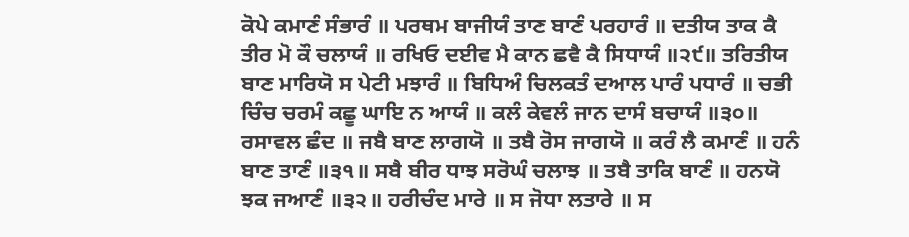ਕੋਪੇ ਕਮਾਣੰ ਸੰਭਾਰੰ ॥ ਪਰਥਮ ਬਾਜੀਯੰ ਤਾਣ ਬਾਣੰ ਪਰਹਾਰੰ ॥ ਦਤੀਯ ਤਾਕ ਕੈ ਤੀਰ ਮੋ ਕੌ ਚਲਾਯੰ ॥ ਰਖਿਓ ਦਈਵ ਮੈ ਕਾਨ ਛਵੈ ਕੈ ਸਿਧਾਯੰ ॥੨੯॥ ਤਰਿਤੀਯ ਬਾਣ ਮਾਰਿਯੋ ਸ ਪੇਟੀ ਮਝਾਰੰ ॥ ਬਿਧਿਅੰ ਚਿਲਕਤੰ ਦਆਲ ਪਾਰੰ ਪਧਾਰੰ ॥ ਚਭੀ ਚਿੰਚ ਚਰਮੰ ਕਛੂ ਘਾਇ ਨ ਆਯੰ ॥ ਕਲੰ ਕੇਵਲੰ ਜਾਨ ਦਾਸੰ ਬਚਾਯੰ ॥੩੦॥ ਰਸਾਵਲ ਛੰਦ ॥ ਜਬੈ ਬਾਣ ਲਾਗਯੋ ॥ ਤਬੈ ਰੋਸ ਜਾਗਯੋ ॥ ਕਰੰ ਲੈ ਕਮਾਣੰ ॥ ਹਨੰ ਬਾਣ ਤਾਣੰ ॥੩੧॥ ਸਬੈ ਬੀਰ ਧਾਝ ਸਰੋਘੰ ਚਲਾਝ ॥ ਤਬੈ ਤਾਕਿ ਬਾਣੰ ॥ ਹਨਯੋ ਝਕ ਜਆਣੰ ॥੩੨॥ ਹਰੀਚੰਦ ਮਾਰੇ ॥ ਸ ਜੋਧਾ ਲਤਾਰੇ ॥ ਸ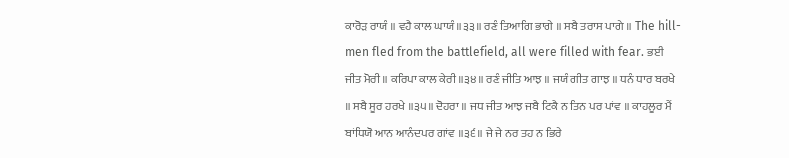ਕਾਰੋੜ ਰਾਯੰ ॥ ਵਹੈ ਕਾਲ ਘਾਯੰ ॥੩੩॥ ਰਣੰ ਤਿਆਗਿ ਭਾਗੇ ॥ ਸਬੈ ਤਰਾਸ ਪਾਗੇ ॥ The hill-men fled from the battlefield, all were filled with fear. ਭਈ ਜੀਤ ਮੋਰੀ ॥ ਕਰਿਪਾ ਕਾਲ ਕੇਰੀ ॥੩੪॥ ਰਣੰ ਜੀਤਿ ਆਝ ॥ ਜਯੰ ਗੀਤ ਗਾਝ ॥ ਧਨੰ ਧਾਰ ਬਰਖੇ ॥ ਸਬੈ ਸੂਰ ਹਰਖੇ ॥੩੫॥ ਦੋਹਰਾ ॥ ਜਧ ਜੀਤ ਆਝ ਜਬੈ ਟਿਕੈ ਨ ਤਿਨ ਪਰ ਪਾਂਵ ॥ ਕਾਹਲੂਰ ਮੈਂ ਬਾਂਧਿਯੋ ਆਨ ਆਨੰਦਪਰ ਗਾਂਵ ॥੩੬॥ ਜੇ ਜੇ ਨਰ ਤਹ ਨ ਭਿਰੇ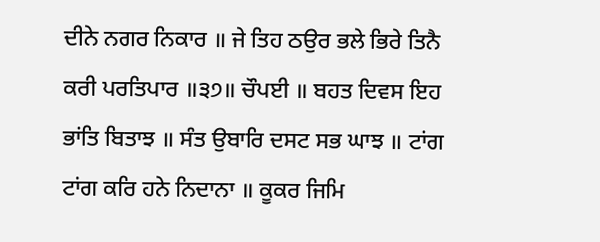ਦੀਨੇ ਨਗਰ ਨਿਕਾਰ ॥ ਜੇ ਤਿਹ ਠਉਰ ਭਲੇ ਭਿਰੇ ਤਿਨੈ ਕਰੀ ਪਰਤਿਪਾਰ ॥੩੭॥ ਚੌਪਈ ॥ ਬਹਤ ਦਿਵਸ ਇਹ ਭਾਂਤਿ ਬਿਤਾਝ ॥ ਸੰਤ ਉਬਾਰਿ ਦਸਟ ਸਭ ਘਾਝ ॥ ਟਾਂਗ ਟਾਂਗ ਕਰਿ ਹਨੇ ਨਿਦਾਨਾ ॥ ਕੂਕਰ ਜਿਮਿ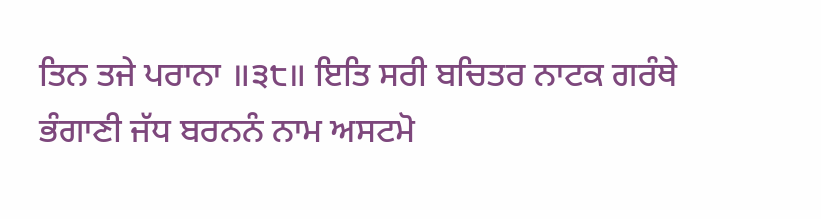ਤਿਨ ਤਜੇ ਪਰਾਨਾ ॥੩੮॥ ਇਤਿ ਸਰੀ ਬਚਿਤਰ ਨਾਟਕ ਗਰੰਥੇ ਭੰਗਾਣੀ ਜੱਧ ਬਰਨਨੰ ਨਾਮ ਅਸਟਮੋ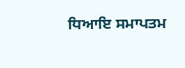ਧਿਆਇ ਸਮਾਪਤਮ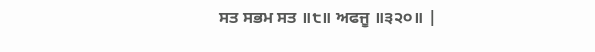ਸਤ ਸਭਮ ਸਤ ॥੮॥ ਅਫਜੂ ॥੩੨੦॥ |